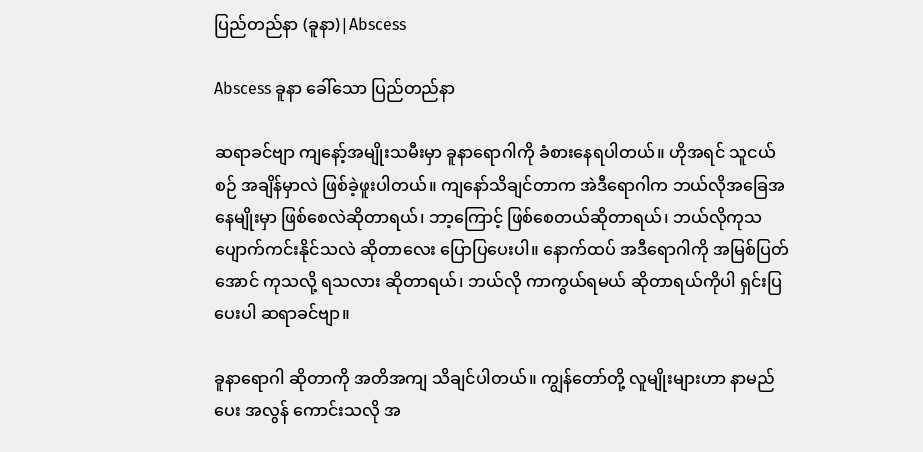ပြည်တည်နာ (ခူနာ)|Abscess

Abscess ခူနာ ခေါ်သော ပြည်တည်နာ

ဆရာခင်ဗျာ ကျနော့်အမျိုးသမီးမှာ ခူနာရောဂါကို ခံစားနေရပါတယ်။ ဟိုအရင် သူငယ်စဉ် အချိန်မှာလဲ ဖြစ်ခဲ့ဖူးပါတယ်။ ကျနော်သိချင်တာက အဲဒီရောဂါက ဘယ်လိုအခြေအနေမျိုးမှာ ဖြစ်စေလဲဆိုတာရယ်၊ ဘာ့ကြောင့် ဖြစ်စေတယ်ဆိုတာရယ်၊ ဘယ်လိုကုသပျောက်ကင်းနိုင်သလဲ ဆိုတာလေး ပြောပြပေးပါ။ နောက်ထပ် အဒီရောဂါကို အမြစ်ပြတ်အောင် ကုသလို့ ရသလား ဆိုတာရယ်၊ ဘယ်လို ကာကွယ်ရမယ် ဆိုတာရယ်ကိုပါ ရှင်းပြပေးပါ ဆရာခင်ဗျာ။

ခူနာရောဂါ ဆိုတာကို အတိအကျ သိချင်ပါတယ်။ ကျွန်တော်တို့ လူမျိုးများဟာ နာမည်ပေး အလွန် ကောင်းသလို အ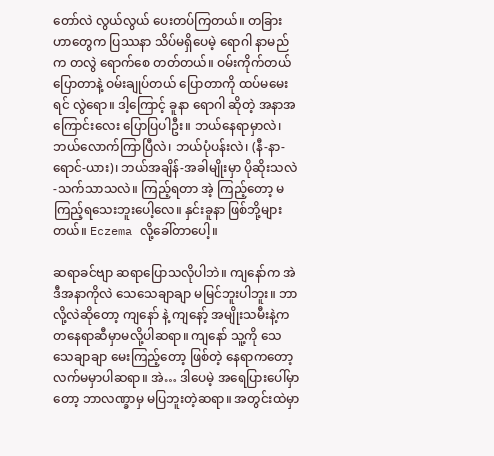တော်လဲ လွယ်လွယ် ပေးတပ်ကြတယ်။ တခြားဟာတွေက ပြဿနာ သိပ်မရှိပေမဲ့ ရောဂါ နာမည်က တလွဲ ရောက်စေ တတ်တယ်။ ဝမ်းကိုက်တယ် ပြောတာနဲ့ ဝမ်းချုပ်တယ် ပြောတာကို ထပ်မမေးရင် လွဲရော။ ဒါ့ကြောင့် ခူနာ ရောဂါ ဆိုတဲ့ အနာအကြောင်းလေး ပြောပြပါဦး။ ဘယ်နေရာမှာလဲ၊ ဘယ်လောက်ကြာပြီလဲ၊ ဘယ်ပုံပန်းလဲ၊ (နီ-နာ-ရောင်-ယား)၊ ဘယ်အချိန်-အခါမျိုးမှာ ပိုဆိုးသလဲ-သက်သာသလဲ။ ကြည့်ရတာ အဲ့ ကြည့်တော့ မကြည့်ရသေးဘူးပေါ့လေ။ နှင်းခူနာ ဖြစ်ဘို့များတယ်။ Eczema လို့ခေါ်တာပေါ့။

ဆရာခင်ဗျာ ဆရာပြောသလိုပါဘဲ။ ကျနော်က အဲဒီအနာကိုလဲ သေသေချာချာ မမြင်ဘူးပါဘူး။ ဘာလို့လဲဆိုတော့ ကျနော် နဲ့ ကျနော့် အမျိုးသမီးနဲ့က တနေရာဆီမှာမလို့ပါဆရာ။ ကျနော် သူ့ကို သေသေချာချာ မေးကြည့်တော့ ဖြစ်တဲ့ နေရာကတော့ လက်မမှာပါဆရာ။ အဲ… ဒါပေမဲ့ အရေပြားပေါ်မှာတော့ ဘာလဏ္ခာမှ မပြဘူးတဲ့ဆရာ။ အတွင်းထဲမှာ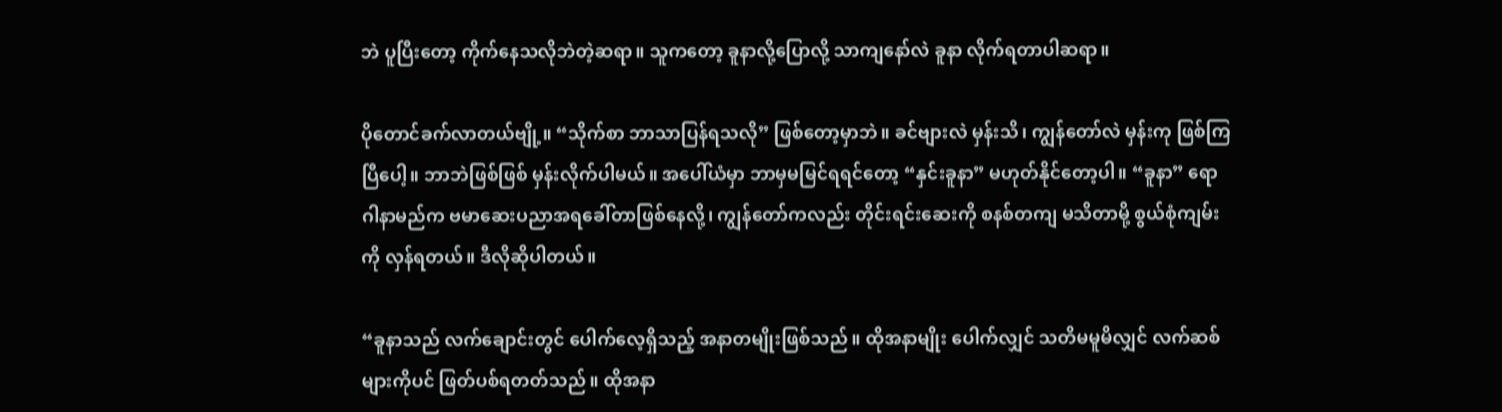ဘဲ ပူပြီးတော့ ကိုက်နေသလိုဘဲတဲ့ဆရာ။ သူကတော့ ခူနာလို့ပြောလို့ သာကျနော်လဲ ခူနာ လိုက်ရတာပါဆရာ။

ပိုတောင်ခက်လာတယ်ဗျို့။ “သိုက်စာ ဘာသာပြန်ရသလို” ဖြစ်တော့မှာဘဲ။ ခင်ဗျားလဲ မှန်းသိ၊ ကျွန်တော်လဲ မှန်းကု ဖြစ်ကြပြီပေါ့။ ဘာဘဲဖြစ်ဖြစ် မှန်းလိုက်ပါမယ်။ အပေါ်ယံမှာ ဘာမှမမြင်ရရင်တော့ “နှင်းခူနာ” မဟုတ်နိုင်တော့ပါ။ “ခူနာ” ရောဂါနာမည်က ဗမာဆေးပညာအရခေါ်တာဖြစ်နေလို့၊ ကျွန်တော်ကလည်း တိုင်းရင်းဆေးကို စနစ်တကျ မသိတာမို့ စွယ်စုံကျမ်းကို လှန်ရတယ်။ ဒီလိုဆိုပါတယ်။

“ခူနာသည် လက်ချောင်းတွင် ပေါက်လေ့ရှိသည့် အနာတမျိုးဖြစ်သည်။ ထိုအနာမျိုး ပေါက်လျှင် သတိမမူမိလျှင် လက်ဆစ်များကိုပင် ဖြတ်ပစ်ရတတ်သည်။ ထိုအနာ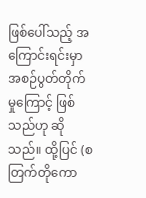ဖြစ်ပေါ်သည့် အကြောင်းရင်းမှာ အစဉ်ပွတ်တိုက်မှုကြောင့် ဖြစ်သည်ဟု ဆိုသည်။ ထို့ပြင် (စတြက်တိုကော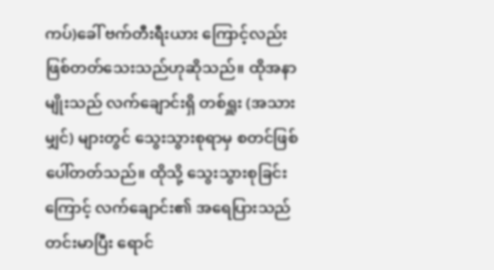ကပ်)ခေါ် ဗက်တီးရီးယား ကြောင့်လည်း ဖြစ်တတ်သေးသည်ဟုဆိုသည်။ ထိုအနာမျိုးသည် လက်ချောင်းရှိ တစ်ရှူး (အသားမျှင်) များတွင် သွေးသွားစုရာမှ စတင်ဖြစ်ပေါ်တတ်သည်။ ထိုသို့ သွေးသွားစုခြင်းကြောင့် လက်ချောင်း၏ အရေပြားသည် တင်းမာပြီး ရောင်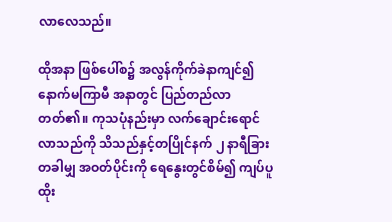လာလေသည်။

ထိုအနာ ဖြစ်ပေါ်စ၌ အလွန်ကိုက်ခဲနာကျင်၍ နောက်မကြာမီ အနာတွင် ပြည်တည်လာတတ်၏။ ကုသပုံနည်းမှာ လက်ချောင်းရောင်လာသည်ကို သိသည်နှင့်တပြိုင်နက် ၂ နာရီခြား တခါမျှ အဝတ်ပိုင်းကို ရေနွေးတွင်စိမ်၍ ကျပ်ပူ ထိုး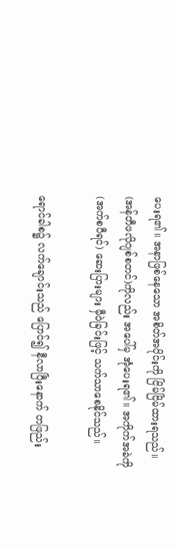ပေးရ၏။ အနာဖြစ်နေသော အစိတ်အပိုင်းကို ငြိမ်ငြိမ်ထားရသည်။ (အန်တီဖလိုဂျစ်စတင်)ကိုလည်း အပေါ်မှ အုံပေးရ၏။ အကိုက်အခဲကို (အက်စပီရင်) ဆေးပြားများ မှီဝဲခြင်းဖြင့် သက်သာစေနိုင်သည်။

ရောင်ခါစ၌ လက်ချောင်းသည် ပြောင်၍ နီလာပြီးနောက် တဖြည်း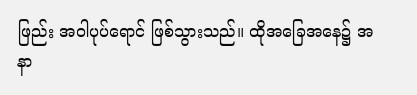ဖြည်း အဝါပုပ်ရောင် ဖြစ်သွားသည်။ ထိုအခြေအနေ၌ အနာ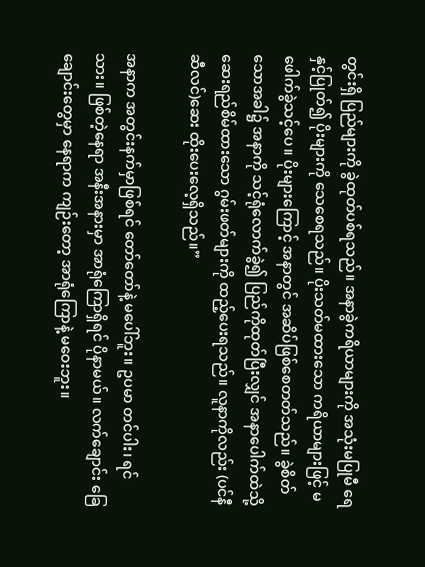တွင်းရှိ ပြည်များကို ခွဲထုတ်ပစ်ရသည်။ အနာခွဲကရိယာများကို အသုံးမပြုမီ ရေနှင့်ပြုတ်၍ ပိုးများကို သေစေရသည်။ ပိုးသတ်မထားသော ကရိယာများဖြင့် မဖေါက်ခွဲသင့်ပေ။ ပိုးများကြောင့် အနာတွင် အဆိပ်ဖြစ်စေတတ်သည်။ ခွဲစိတ်သောအခါ၌ အနာကို သင့်ရုံလောက်ခွဲ၍ ပြည်ကိုထုတ်ပြီးလျှင် အနာပေါက်ထဲသို့ ဆေးရည်စိမ်ထားသော ဂွမ်းဖတ်များကို ထည့်ပေးရသည်။ လူနာကိုလည်း (ပင်နီဆီလင်)ဆေး ထိုးပေးလေ့ရှိသည်။”

အနာက အတွင်းနက်မှာဖြစ်ရင် တော်တော်နဲ့ မပေါ်ဘူး။ ဥပမာ တင်ပါး၊ ရင်သား။ ဖြစ်တဲ့နေရာ အနီးအနားမှာ အာရုံကြောရှိရင် ပိုနာမယ်။ လက်ချောင်း ခြေချောင်းတွေမှာ နေရာက ကျဉ်းတော့ အာရုံကြောနဲ့ မဝေးဘူး။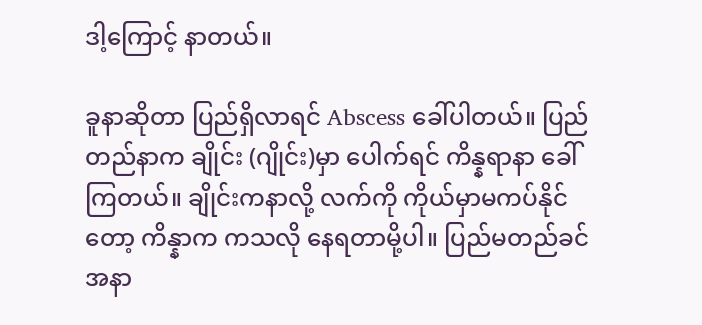ဒါ့ကြောင့် နာတယ်။

ခူနာဆိုတာ ပြည်ရှိလာရင် Abscess ခေါ်ပါတယ်။ ပြည်တည်နာက ချိုင်း (ဂျိုင်း)မှာ ပေါက်ရင် ကိန္နရာနာ ခေါ်ကြတယ်။ ချိုင်းကနာလို့ လက်ကို ကိုယ်မှာမကပ်နိုင်တော့ ကိန္နာက ကသလို နေရတာမို့ပါ။ ပြည်မတည်ခင် အနာ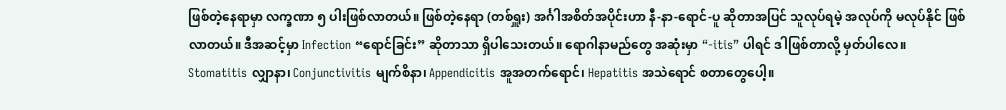ဖြစ်တဲ့နေရာမှာ လက္ခဏာ ၅ ပါးဖြစ်လာတယ်။ ဖြစ်တဲ့နေရာ (တစ်ရှူး) အင်္ဂါအစိတ်အပိုင်းဟာ နီ-နာ-ရောင်-ပူ ဆိုတာအပြင် သူလုပ်ရမဲ့ အလုပ်ကို မလုပ်နိုင် ဖြစ်လာတယ်။ ဒီအဆင့်မှာ Infection “ရောင်ခြင်း” ဆိုတာသာ ရှိပါသေးတယ်။ ရောဂါနာမည်တွေ အဆုံးမှာ “-itis” ပါရင် ဒါဖြစ်တာလို့ မှတ်ပါလေ။ Stomatitis လျှာနာ၊ Conjunctivitis မျက်စိနာ၊ Appendicitis အူအတက်ရောင်၊ Hepatitis အသဲရောင် စတာတွေပေါ့။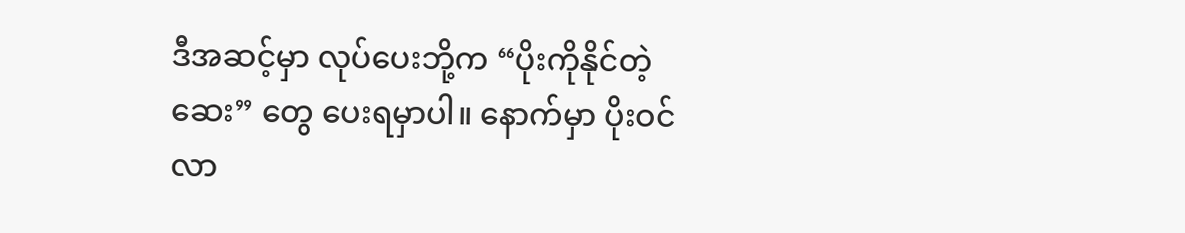ဒီအဆင့်မှာ လုပ်ပေးဘို့က “ပိုးကိုနိုင်တဲ့ဆေး” တွေ ပေးရမှာပါ။ နောက်မှာ ပိုးဝင်လာ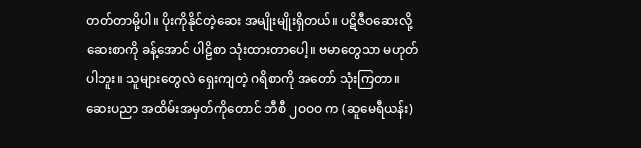တတ်တာမို့ပါ။ ပိုးကိုနိုင်တဲ့ဆေး အမျိုးမျိုးရှိတယ်။ ပဋိဇီဝဆေးလို့ ဆေးစာကို ခန့်အောင် ပါဠိစာ သုံးထားတာပေါ့။ ဗမာတွေသာ မဟုတ်ပါဘူး။ သူများတွေလဲ ရှေးကျတဲ့ ဂရိစာကို အတော် သုံးကြတာ။ ဆေးပညာ အထိမ်းအမှတ်ကိုတောင် ဘီစီ ၂ဝဝဝ က (ဆူမေရီယန်း)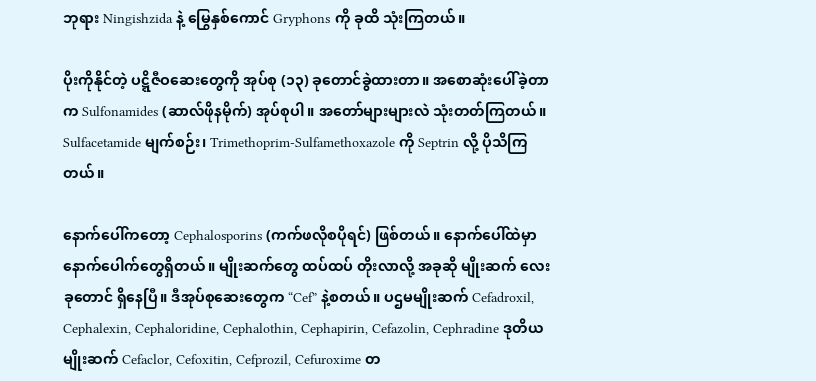ဘုရား Ningishzida နဲ့ မြွေနှစ်ကောင် Gryphons ကို ခုထိ သုံးကြတယ်။

ပိုးကိုနိုင်တဲ့ ပဋ္ဋိဇီဝဆေးတွေကို အုပ်စု (၁၃) ခုတောင်ခွဲထားတာ။ အစောဆုံးပေါ်ခဲ့တာက Sulfonamides (ဆာလ်ဖိုနမိုက်) အုပ်စုပါ။ အတော်များများလဲ သုံးတတ်ကြတယ်။ Sulfacetamide မျက်စဉ်း၊ Trimethoprim-Sulfamethoxazole ကို Septrin လို့ ပိုသိကြတယ်။

နောက်ပေါ်ကတော့ Cephalosporins (ကက်ဖလိုစပိုရင်) ဖြစ်တယ်။ နောက်ပေါ်ထဲမှာ နောက်ပေါက်တွေရှိတယ်။ မျိုးဆက်တွေ ထပ်ထပ် တိုးလာလို့ အခုဆို မျိုးဆက် လေးခုတောင် ရှိနေပြီ။ ဒီအုပ်စုဆေးတွေက “Cef” နဲ့စတယ်။ ပဌမမျိုးဆက် Cefadroxil, Cephalexin, Cephaloridine, Cephalothin, Cephapirin, Cefazolin, Cephradine ဒုတိယမျိုးဆက် Cefaclor, Cefoxitin, Cefprozil, Cefuroxime တ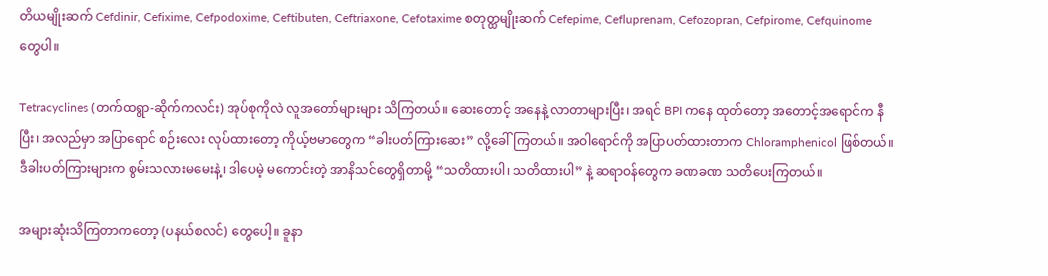တိယမျိုးဆက် Cefdinir, Cefixime, Cefpodoxime, Ceftibuten, Ceftriaxone, Cefotaxime စတုတ္ထမျိုးဆက် Cefepime, Cefluprenam, Cefozopran, Cefpirome, Cefquinome တွေပါ။

Tetracyclines (တက်ထရွာ-ဆိုက်ကလင်း) အုပ်စုကိုလဲ လူအတော်များများ သိကြတယ်။ ဆေးတောင့် အနေနဲ့ လာတာများပြီး၊ အရင် BPI ကနေ ထုတ်တော့ အတောင့်အရောင်က နီပြီး၊ အလည်မှာ အပြာရောင် စဉ်းလေး လုပ်ထားတော့ ကိုယ့်ဗမာတွေက “ခါးပတ်ကြားဆေး” လို့ခေါ်ကြတယ်။ အဝါရောင်ကို အပြာပတ်ထားတာက Chloramphenicol ဖြစ်တယ်။ ဒီခါးပတ်ကြားများက စွမ်းသလားမမေးနဲ့၊ ဒါပေမဲ့ မကောင်းတဲ့ အာနိသင်တွေရှိတာမို့ “သတိထားပါ၊ သတိထားပါ” နဲ့ ဆရာဝန်တွေက ခဏခဏ သတိပေးကြတယ်။

အများဆုံးသိကြတာကတော့ (ပနယ်စလင်) တွေပေါ့။ ခူနာ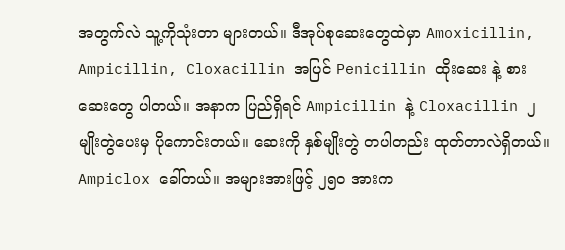အတွက်လဲ သူ့ကိုသုံးတာ များတယ်။ ဒီအုပ်စုဆေးတွေထဲမှာ Amoxicillin, Ampicillin, Cloxacillin အပြင် Penicillin ထိုးဆေး နဲ့ စားဆေးတွေ ပါတယ်။ အနာက ပြည်ရှိရင် Ampicillin နဲ့ Cloxacillin ၂ မျိုးတွဲပေးမှ ပိုကောင်းတယ်။ ဆေးကို နှစ်မျိုးတွဲ တပါတည်း ထုတ်တာလဲရှိတယ်။ Ampiclox ခေါ်တယ်။ အများအားဖြင့် ၂၅ဝ အားက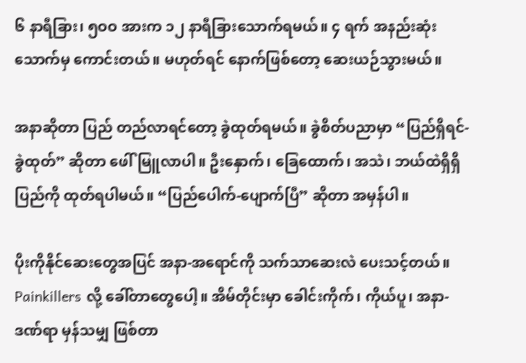၆ နာရီခြား၊ ၅ဝဝ အားက ၁၂ နာရီခြားသောက်ရမယ်။ ၄ ရက် အနည်းဆုံး သောက်မှ ကောင်းတယ်။ မဟုတ်ရင် နောက်ဖြစ်တော့ ဆေးယဉ်သွားမယ်။

အနာဆိုတာ ပြည် တည်လာရင်တော့ ခွဲထုတ်ရမယ်။ ခွဲစိတ်ပညာမှာ “ပြည်ရှိရင်-ခွဲထုတ်” ဆိုတာ ဖေါ်မြူလာပါ။ ဦးနှောက်၊ ခြေထောက်၊ အသဲ၊ ဘယ်ထဲရှိရှိ ပြည်ကို ထုတ်ရပါမယ်။ “ပြည်ပေါက်-ပျောက်ပြီ” ဆိုတာ အမှန်ပါ။

ပိုးကိုနိုင်ဆေးတွေအပြင် အနာ-အရောင်ကို သက်သာဆေးလဲ ပေးသင့်တယ်။ Painkillers လို့ ခေါ်တာတွေပေါ့။ အိမ်တိုင်းမှာ ခေါင်းကိုက်၊ ကိုယ်ပူ၊ အနာ-ဒဏ်ရာ မှန်သမျှ ဖြစ်တာ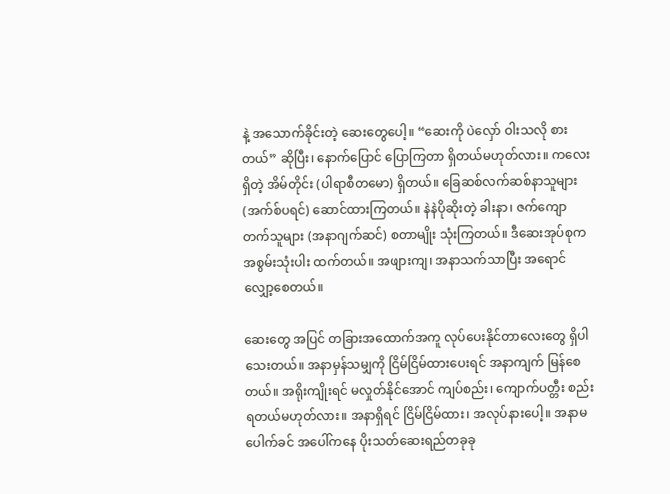နဲ့ အသောက်ခိုင်းတဲ့ ဆေးတွေပေါ့။ “ဆေးကို ပဲလှော် ဝါးသလို စားတယ်” ဆိုပြီး၊ နောက်ပြောင် ပြောကြတာ ရှိတယ်မဟုတ်လား။ ကလေးရှိတဲ့ အိမ်တိုင်း (ပါရာစီတမော) ရှိတယ်။ ခြေဆစ်လက်ဆစ်နာသူများ (အက်စ်ပရင်) ဆောင်ထားကြတယ်။ နဲနဲပိုဆိုးတဲ့ ခါးနာ၊ ဇက်ကျောတက်သူများ (အနာဂျက်ဆင်) စတာမျိုး သုံးကြတယ်။ ဒီဆေးအုပ်စုက အစွမ်းသုံးပါး ထက်တယ်။ အဖျားကျ၊ အနာသက်သာပြီး အရောင် လျှော့စေတယ်။

ဆေးတွေ အပြင် တခြားအထောက်အကူ လုပ်ပေးနိုင်တာလေးတွေ ရှိပါသေးတယ်။ အနာမှန်သမျှကို ငြိမ်ငြိမ်ထားပေးရင် အနာကျက် မြန်စေတယ်။ အရိုးကျိုးရင် မလှုတ်နိုင်အောင် ကျပ်စည်း၊ ကျောက်ပတ္တီး စည်းရတယ်မဟုတ်လား။ အနာရှိရင် ငြိမ်ငြိမ်ထား၊ အလုပ်နားပေါ့။ အနာမပေါက်ခင် အပေါ်ကနေ ပိုးသတ်ဆေးရည်တခုခု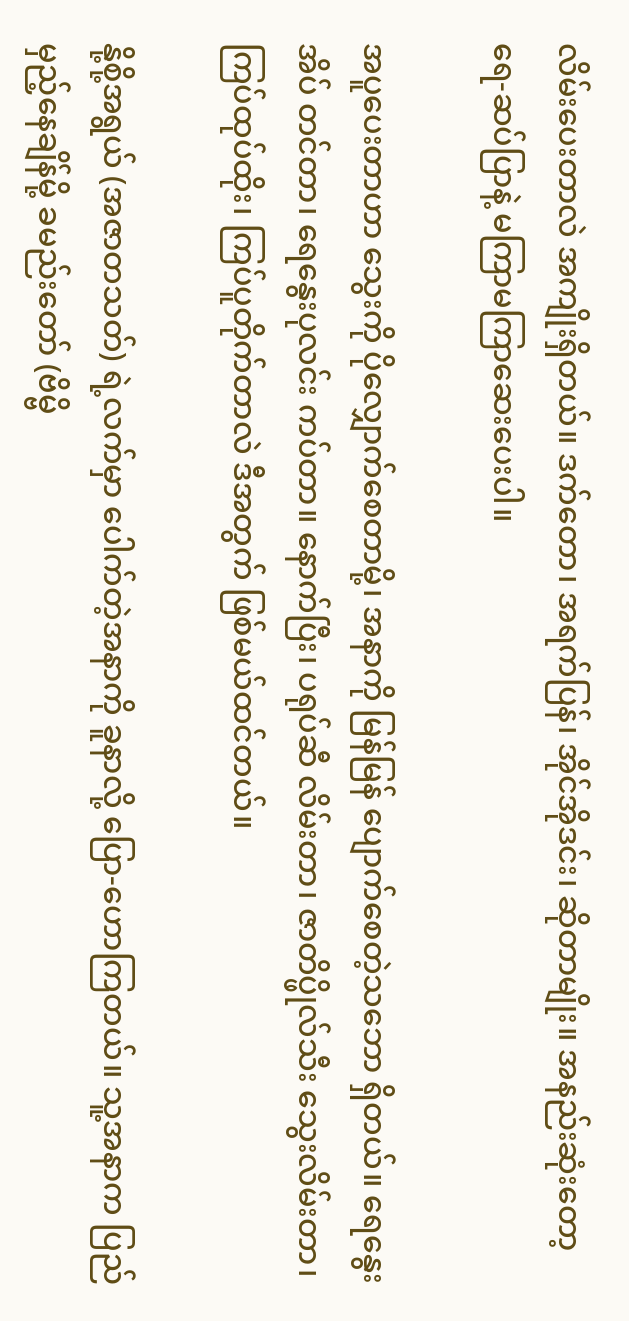လိမ်းပေးတာလဲ အကျိုးရှိတယ်။ ဒက်တော၊ အရက်ပြန်၊ အိုင်အိုဒင်း၊ ဆိုတာမျိုး။ အနည်းဆုံးတော့ ရေ-ဆပ်ပြာနဲ့ မကြာမကြာဆေးပေးပါ။

အပူပေးတာဟာ သွေးကို ပိုလျှောက်စေတာမို့၊ အနာကို မြန်မြန် ပျောက်စေတဲ့သဘော ရှိတယ်။ ရေနွေးအိပ် တင်တာ၊ ရေနွေးပုလင်း ကပ်တာ။ နောက်ပြီး၊ ပရုပ်ဆီ လိမ်းတာ၊ ဇာတိပ္ဖိုလ်သီး သွေးလိမ်းတာ၊ ကြပ်ထုပ်ထိုး၊ ကြပ်ပူတိုက်တာလဲ ဒီအတွက် ဖြစ်မယ်ထင်တယ်။

နို့စို့အရွယ် (အဇာတသတ်) ရဲ့လက်မှာ ပေါက်တဲ့အနာကို ခူနာလို့ ပြော-ဟောကြတယ်။ သူ့အနာက ပြည်မှည့်နေချိန်မို့ ခမည်းတော် (ဗိမ္ဗိ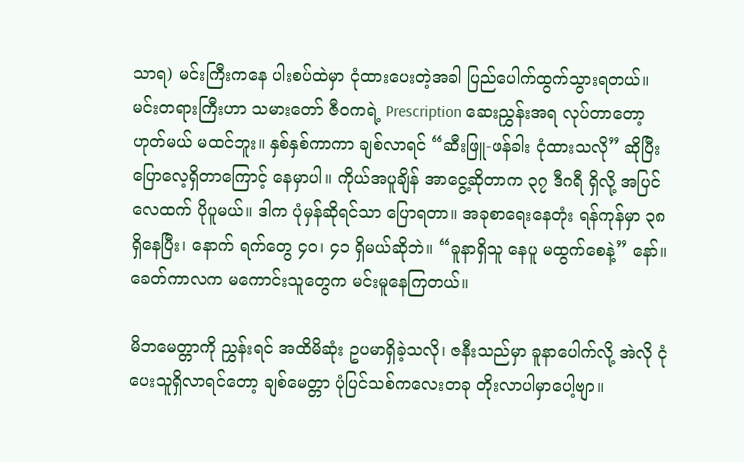သာရ) မင်းကြီးကနေ ပါးစပ်ထဲမှာ ငုံထားပေးတဲ့အခါ ပြည်ပေါက်ထွက်သွားရတယ်။ မင်းတရားကြီးဟာ သမားတော် ဇီဝကရဲ့ Prescription ဆေးညွှန်းအရ လုပ်တာတော့ ဟုတ်မယ် မထင်ဘူး။ နှစ်နှစ်ကာကာ ချစ်လာရင် “ဆီးဖြူ-ဖန်ခါး ငုံထားသလို” ဆိုပြီး ပြောလေ့ရှိတာကြောင့် နေမှာပါ။ ကိုယ်အပူချိန် အာငွေ့ဆိုတာက ၃၇ ဒီဂရီ ရှိလို့ အပြင်လေထက် ပိုပူမယ်။ ဒါက ပုံမှန်ဆိုရင်သာ ပြောရတာ။ အခုစာရေးနေတုံး ရန်ကုန်မှာ ၃၈ ရှိနေပြီး၊ နောက် ရက်တွေ ၄ဝ၊ ၄၁ ရှိမယ်ဆိုဘဲ။ “ခူနာရှိသူ နေပူ မထွက်စေနဲ့” နော်။ ခေတ်ကာလက မကောင်းသူတွေက မင်းမူနေကြတယ်။

မိဘမေတ္တာကို ညွှန်းရင် အထိမိဆုံး ဥပမာရှိခဲ့သလို၊ ဇနီးသည်မှာ ခူနာပေါက်လို့ အဲလို ငုံပေးသူရှိလာရင်တော့ ချစ်မေတ္တာ ပုံပြင်သစ်ကလေးတခု တိုးလာပါမှာပေါ့ဗျာ။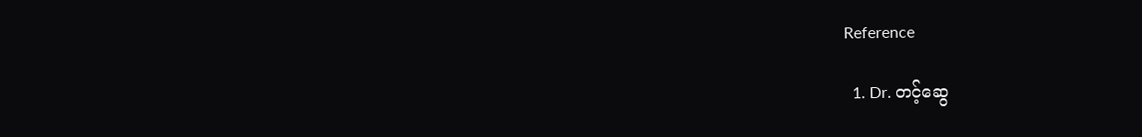Reference

  1. Dr. တင့်ဆွေ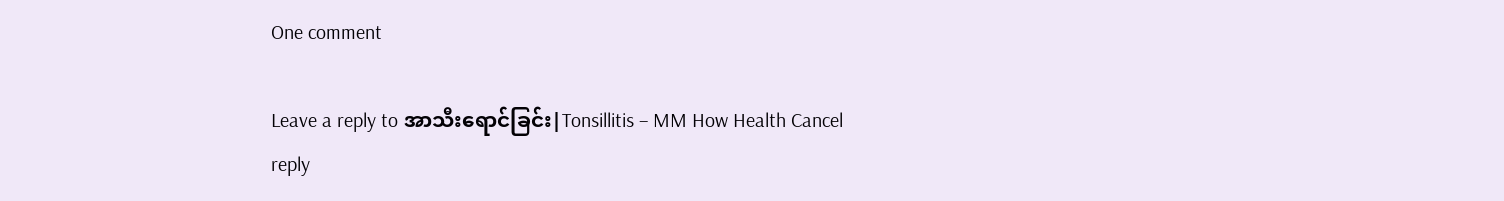One comment

Leave a reply to အာသီးရောင်ခြင်း|Tonsillitis – MM How Health Cancel reply